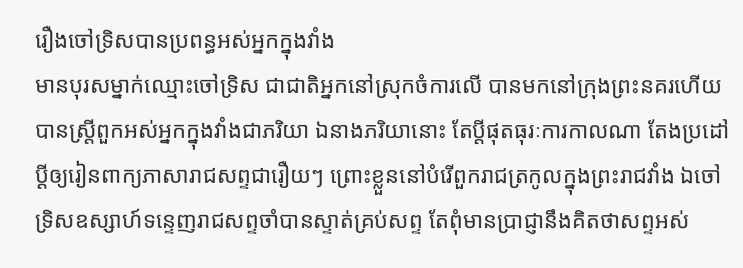រឿងចៅទ្រិសបានប្រពន្ធអស់អ្នកក្នុងវាំង
មានបុរសម្នាក់ឈ្មោះចៅទ្រិស ជាជាតិអ្នកនៅស្រុកចំការលើ បានមកនៅក្រុងព្រះនគរហើយ បានស្ត្រីពួកអស់អ្នកក្នុងវាំងជាភរិយា ឯនាងភរិយានោះ តែប្ដីផុតធុរៈការកាលណា តែងប្រដៅប្ដីឲ្យរៀនពាក្យភាសារាជសព្ទជារឿយៗ ព្រោះខ្លួននៅបំរើពួករាជត្រកូលក្នុងព្រះរាជវាំង ឯចៅទ្រិសឧស្សាហ៍ទន្ទេញរាជសព្ទចាំបានស្ទាត់គ្រប់សព្ទ តែពុំមានប្រាជ្ញានឹងគិតថាសព្ទអស់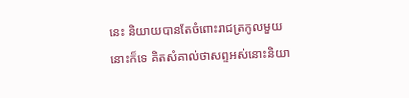នេះ និយាយបានតែចំពោះរាជត្រកូលមួយនោះក៏ទេ គិតសំគាល់ថាសព្ទអស់នោះនិយា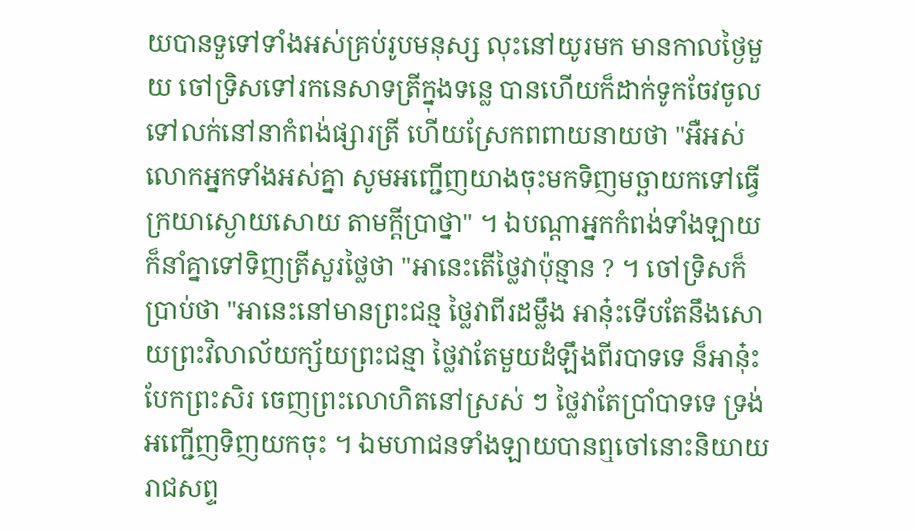យបានទួទៅទាំងអស់គ្រប់រូបមនុស្ស លុះនៅយូរមក មានកាលថ្ងៃមួយ ចៅទ្រិសទៅរកនេសាទត្រីក្នុងទន្លេ បានហើយក៏ដាក់ទូកចែវចូលទៅលក់នៅនាកំពង់ផ្សារត្រី ហើយស្រែកពពាយនាយថា "អឺអស់លោកអ្នកទាំងអស់គ្នា សូមអញ្ជើញយាងចុះមកទិញមច្ឆាយកទៅធ្វើក្រយាស្ងោយសោយ តាមក្ដីប្រាថ្នា" ។ ឯបណ្ដាអ្នកកំពង់ទាំងឡាយក៏នាំគ្នាទៅទិញត្រីសួរថ្លៃថា "អានេះតើថ្លៃវាប៉ុន្មាន ? ។ ចៅទ្រិសក៏ប្រាប់ថា "អានេះនៅមានព្រះជន្ម ថ្លៃវាពីរដម្លឹង អានុ៎ះទើបតែនឹងសោយព្រះវិលាល័យក្ស័យព្រះជន្មា ថ្លៃវាតែមួយដំឡឹងពីរបាទទេ ន៏អានុ៎ះបែកព្រះសិរ ចេញព្រះលោហិតនៅស្រស់ ៗ ថ្លៃវាតែប្រាំបាទទេ ទ្រង់អញ្ជើញទិញយកចុះ ។ ឯមហាជនទាំងឡាយបានឮចៅនោះនិយាយរាជសព្ទ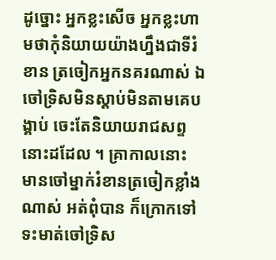ដូច្នោះ អ្នកខ្លះសើច អ្នកខ្លះហាមថាកុំនិយាយយ៉ាងហ្នឹងជាទីរំខាន ត្រចៀកអ្នកនគរណាស់ ឯចៅទ្រិសមិនស្ដាប់មិនតាមគេបង្គាប់ ចេះតែនិយាយរាជសព្ទនោះដដែល ។ គ្រាកាលនោះ មានចៅម្នាក់រំខានត្រចៀកខ្លាំងណាស់ អត់ពុំបាន ក៏ក្រោកទៅទះមាត់ចៅទ្រិស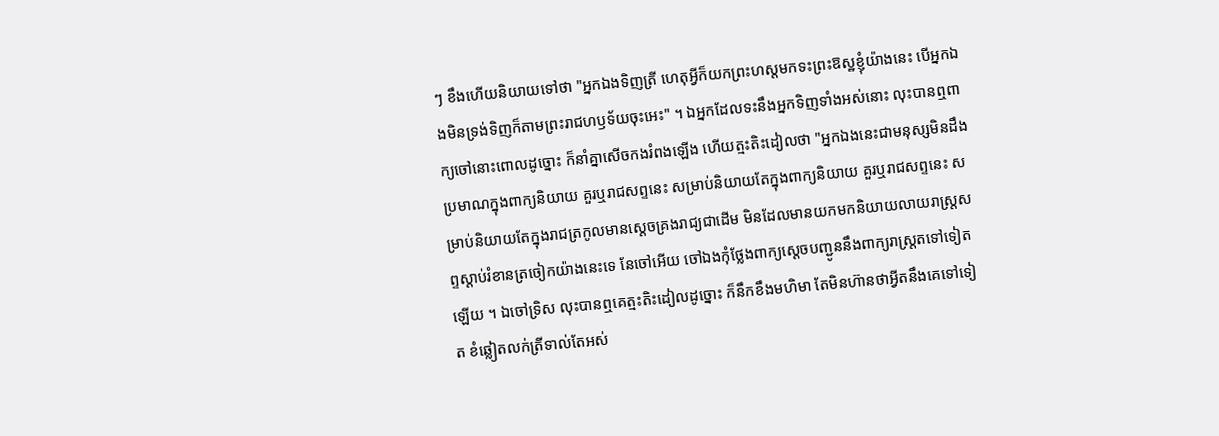ៗ ខឹងហើយនិយាយទៅថា "អ្នកឯងទិញត្រី ហេតុអ្វីក៏យកព្រះហស្តមកទះព្រះឱស្ឋខ្ញុំយ៉ាងនេះ បើអ្នកឯងមិនទ្រង់ទិញក៏តាមព្រះរាជហឫទ័យចុះអេះ" ។ ឯអ្នកដែលទះនឹងអ្នកទិញទាំងអស់នោះ លុះបានឮពាក្យចៅនោះពោលដូច្នោះ ក៏នាំគ្នាសើចកងរំពងឡើង ហើយត្មះតិះដៀលថា "អ្នកឯងនេះជាមនុស្សមិនដឹងប្រមាណក្នុងពាក្យនិយាយ គួរឬរាជសព្ទនេះ សម្រាប់និយាយតែក្នុងពាក្យនិយាយ គួរឬរាជសព្ទនេះ សម្រាប់និយាយតែក្នុងរាជត្រកូលមានស្ដេចគ្រងរាជ្យជាដើម មិនដែលមានយកមកនិយាយលាយរាស្ត្រសព្ទស្ដាប់រំខានត្រចៀកយ៉ាងនេះទេ នែចៅអើយ ចៅឯងកុំថ្លែងពាក្យស្ដេចបញ្ជូននឹងពាក្យរាស្ត្រតទៅទៀតឡើយ ។ ឯចៅទ្រិស លុះបានឮគេត្មះតិះដៀលដូច្នោះ ក៏នឹកខឹងមហិមា តែមិនហ៊ានថាអ្វីតនឹងគេទៅទៀត ខំឆ្លៀតលក់ត្រីទាល់តែអស់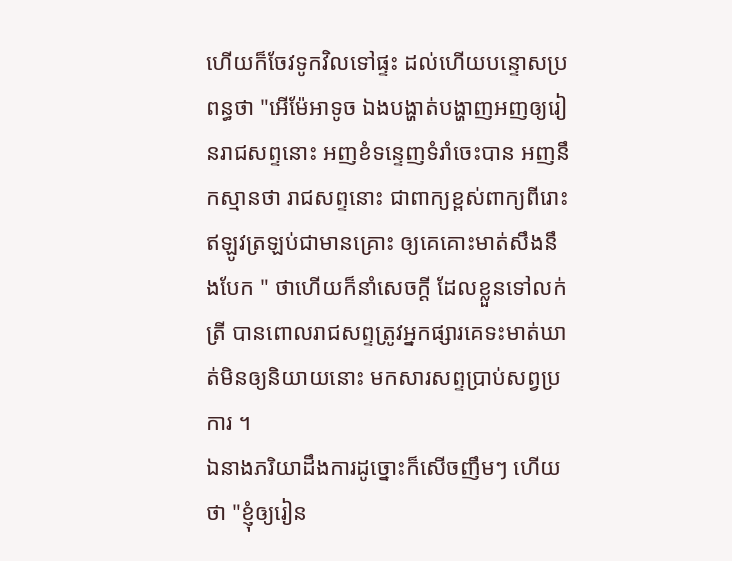ហើយក៏ចែវទូកវិលទៅផ្ទះ ដល់ហើយបន្ទោសប្រពន្ធថា "អើម៉ែអាទូច ឯងបង្ហាត់បង្ហាញអញឲ្យរៀនរាជសព្ទនោះ អញខំទន្ទេញទំរាំចេះបាន អញនឹកស្មានថា រាជសព្ទនោះ ជាពាក្យខ្ពស់ពាក្យពីរោះ ឥឡូវត្រឡប់ជាមានគ្រោះ ឲ្យគេគោះមាត់សឹងនឹងបែក " ថាហើយក៏នាំសេចក្ដី ដែលខ្លួនទៅលក់ត្រី បានពោលរាជសព្ទត្រូវអ្នកផ្សារគេទះមាត់ឃាត់មិនឲ្យនិយាយនោះ មកសារសព្ទប្រាប់សព្វប្រការ ។
ឯនាងភរិយាដឹងការដូច្នោះក៏សើចញឹមៗ ហើយថា "ខ្ញុំឲ្យរៀន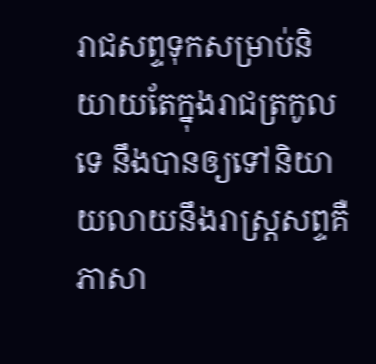រាជសព្ទទុកសម្រាប់និយាយតែក្នុងរាជត្រកូលទេ នឹងបានឲ្យទៅនិយាយលាយនឹងរាស្ត្រសព្ទគឺភាសា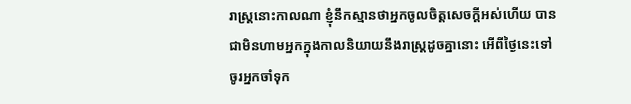រាស្ត្រនោះកាលណា ខ្ញុំនឹកស្មានថាអ្នកចូលចិត្តសេចក្ដីអស់ហើយ បានជាមិនហាមអ្នកក្នុងកាលនិយាយនឹងរាស្ត្រដូចគ្នានោះ អើពីថ្ងៃនេះទៅ ចូរអ្នកចាំទុក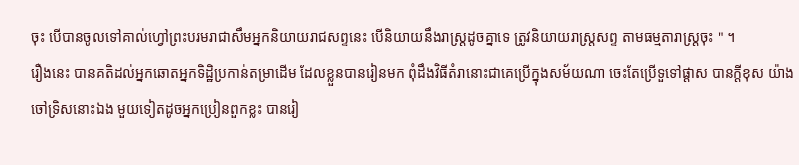ចុះ បើបានចូលទៅគាល់ហ្វៅព្រះបរមរាជាសឹមអ្នកនិយាយរាជសព្ទនេះ បើនិយាយនឹងរាស្ត្រដូចគ្នាទេ ត្រូវនិយាយរាស្ត្រសព្ទ តាមធម្មតារាស្ត្រចុះ " ។
រឿងនេះ បានគតិដល់អ្នកឆោតអ្នកទិដ្ឋិប្រកាន់តម្រាដើម ដែលខ្លួនបានរៀនមក ពុំដឹងវិធីតំរានោះជាគេប្រើក្នុងសម័យណា ចេះតែប្រើទួទៅផ្ដាស បានក្ដីខុស យ៉ាងចៅទ្រិសនោះឯង មួយទៀតដូចអ្នកប្រៀនពួកខ្លះ បានរៀ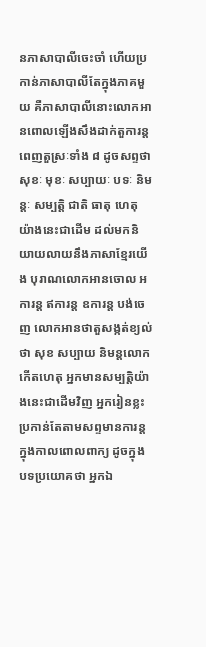នភាសាបាលីចេះចាំ ហើយប្រកាន់ភាសាបាលីតែក្នុងភាគមួយ គឺភាសាបាលីនោះលោកអានពោលឡើងសឹងដាក់តួការន្តពេញតួស្រៈទាំង ៨ ដូចសព្ទថា សុខៈ មុខៈ សប្បាយៈ បទៈ និមន្តៈ សម្បត្តិ ជាតិ ធាតុ ហេតុ យ៉ាងនេះជាដើម ដល់មកនិយាយលាយនឹងភាសាខ្មែរយើង បុរាណលោកអានចោល អការន្ត ឥការន្ត ឧការន្ត បង់ចេញ លោកអានថាតួសង្កត់ខ្យល់ថា សុខ សប្បាយ និមន្តលោក កើតហេតុ អ្នកមានសម្បត្តិយ៉ាងនេះជាដើមវិញ អ្នករៀនខ្លះប្រកាន់តែតាមសព្ទមានការន្ត ក្នុងកាលពោលពាក្យ ដូចក្នុងបទប្រយោគថា អ្នកឯ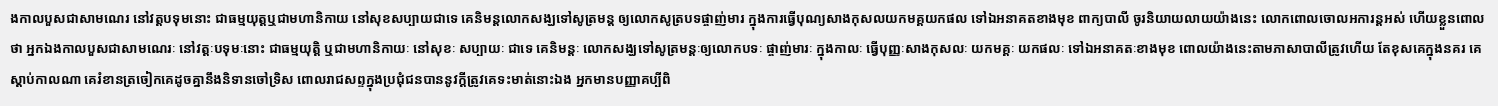ងកាលបួសជាសាមណេរ នៅវត្តបទុមនោះ ជាធម្មយុត្តឬជាមហានិកាយ នៅសុខសប្បាយជាទេ គេនិមន្តលោកសង្ឃទៅសូត្រមន្ត ឲ្យលោកសូត្របទផ្ចាញ់មារ ក្នុងការធ្វើបុណ្យសាងកុសលយកមគ្គយកផល ទៅឯអនាគតខាងមុខ ពាក្យបាលី ចូរនិយាយលាយយ៉ាងនេះ លោកពោលចោលអការន្តអស់ ហើយខ្លួនពោលថា អ្នកឯងកាលបួសជាសាមណេរៈ នៅវត្តៈបទុមៈនោះ ជាធម្មយុត្តិ ឬជាមហានិកាយៈ នៅសុខៈ សប្បាយៈ ជាទេ គេនិមន្តៈ លោកសង្ឃទៅសូត្រមន្តៈឲ្យលោកបទៈ ផ្ចាញ់មារៈ ក្នុងកាលៈ ធ្វើបុញ្ញៈសាងកុសលៈ យកមគ្គៈ យកផលៈ ទៅឯអនាគតៈខាងមុខ ពោលយ៉ាងនេះតាមភាសាបាលីត្រូវហើយ តែខុសគេក្នុងនគរ គេស្ដាប់កាលណា គេរំខានត្រចៀកគេដូចគ្នានឹងនិទានចៅទ្រិស ពោលរាជសព្ទក្នុងប្រជុំជនបាននូវក្ដីត្រូវគេទះមាត់នោះឯង អ្នកមានបញ្ញាគប្បីពិ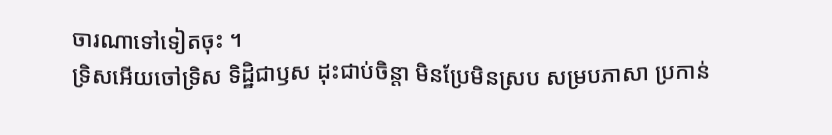ចារណាទៅទៀតចុះ ។
ទ្រិសអើយចៅទ្រិស ទិដ្ឋិជាឫស ដុះជាប់ចិន្ដា មិនប្រែមិនស្រប សម្របភាសា ប្រកាន់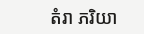តំរា ភរិយា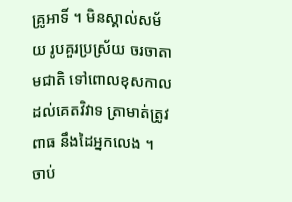គ្រូអាទិ៍ ។ មិនស្គាល់សម័យ រូបគួរប្រស្រ័យ ចរចាតាមជាតិ ទៅពោលខុសកាល ដល់គេតវិវាទ ត្រាមាត់ត្រូវពាធ នឹងដៃអ្នកលេង ។
ចាប់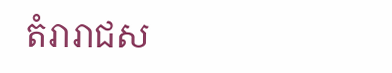តំរារាជស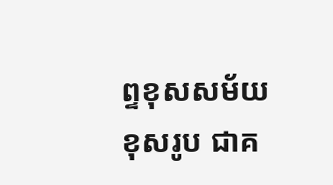ព្ទខុសសម័យ ខុសរូប ជាគ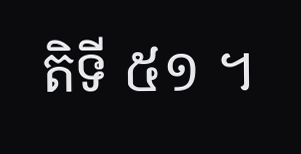តិទី ៥១ ។